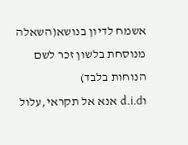אשמח לדיון בנושא(השאלה מנוסחת בלשון זכר לשם הנוחות בלבד)
וd.i.d אנא אל תקראי,עלול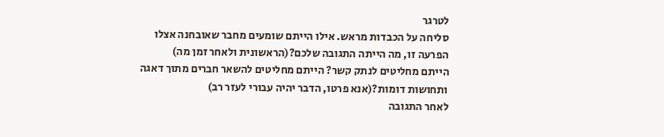לטרגר
סליחה על הכבדות מראש. אילו הייתם שומעים מחבר שאובחנה אצלו הפרעה זו, מה הייתה התגובה שלכם?(הראשונית ולאחר זמן מה)
הייתם מחליטים לנתק קשר? הייתם מחליטים להשאר חברים מתוך דאגה ותחושות דומות?(אנא פרטו, הדבר יהיה עבורי לעזר רב)
לאחר התגובה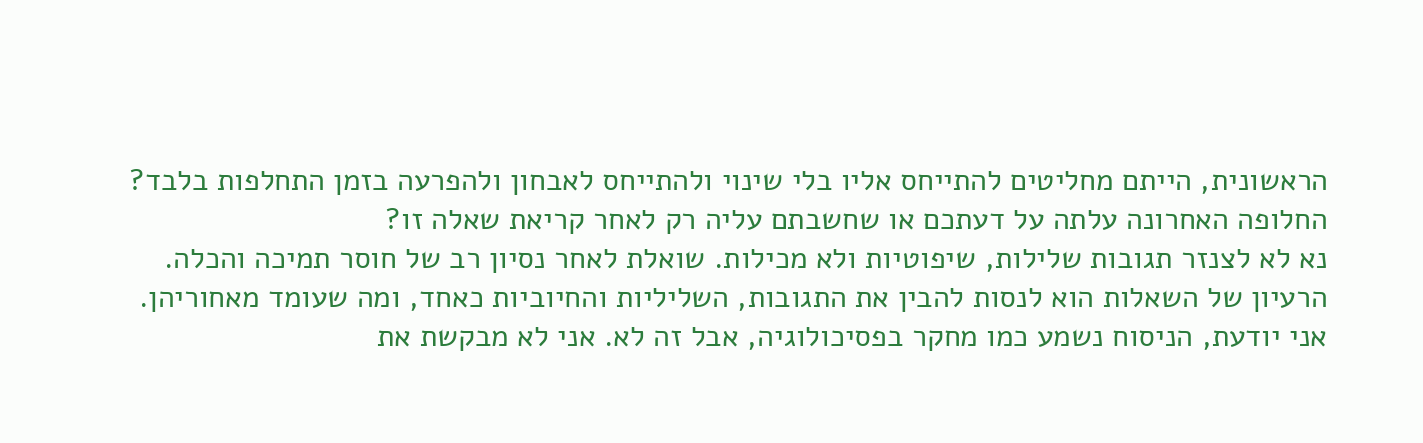הראשונית, הייתם מחליטים להתייחס אליו בלי שינוי ולהתייחס לאבחון ולהפרעה בזמן התחלפות בלבד?
החלופה האחרונה עלתה על דעתכם או שחשבתם עליה רק לאחר קריאת שאלה זו?
נא לא לצנזר תגובות שלילות, שיפוטיות ולא מכילות. שואלת לאחר נסיון רב של חוסר תמיכה והכלה.
הרעיון של השאלות הוא לנסות להבין את התגובות, השליליות והחיוביות כאחד, ומה שעומד מאחוריהן.
אני יודעת, הניסוח נשמע כמו מחקר בפסיכולוגיה, אבל זה לא. אני לא מבקשת את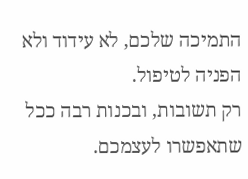התמיכה שלכם, לא עידוד ולא הפניה לטיפול.
רק תשובות, ובכנות רבה ככל שתאפשרו לעצמכם.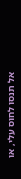אל תנסו לחוס עלי, או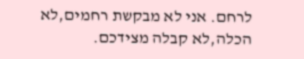לרחם. אני לא מבקשת רחמים,לא הכלה,לא קבלה מצידכם.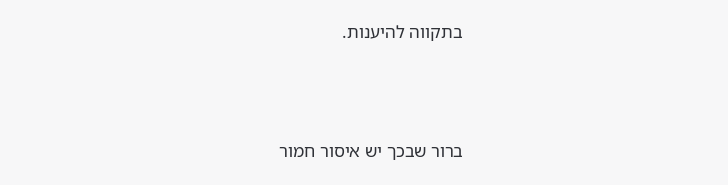בתקווה להיענות.




ברור שבכך יש איסור חמור